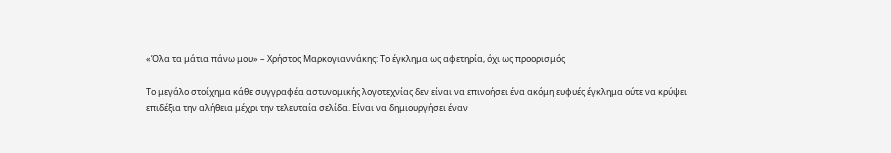«Όλα τα μάτια πάνω μου» – Χρήστος Μαρκογιαννάκης: Το έγκλημα ως αφετηρία, όχι ως προορισμός

Το μεγάλο στοίχημα κάθε συγγραφέα αστυνομικής λογοτεχνίας δεν είναι να επινοήσει ένα ακόμη ευφυές έγκλημα ούτε να κρύψει επιδέξια την αλήθεια μέχρι την τελευταία σελίδα. Είναι να δημιουργήσει έναν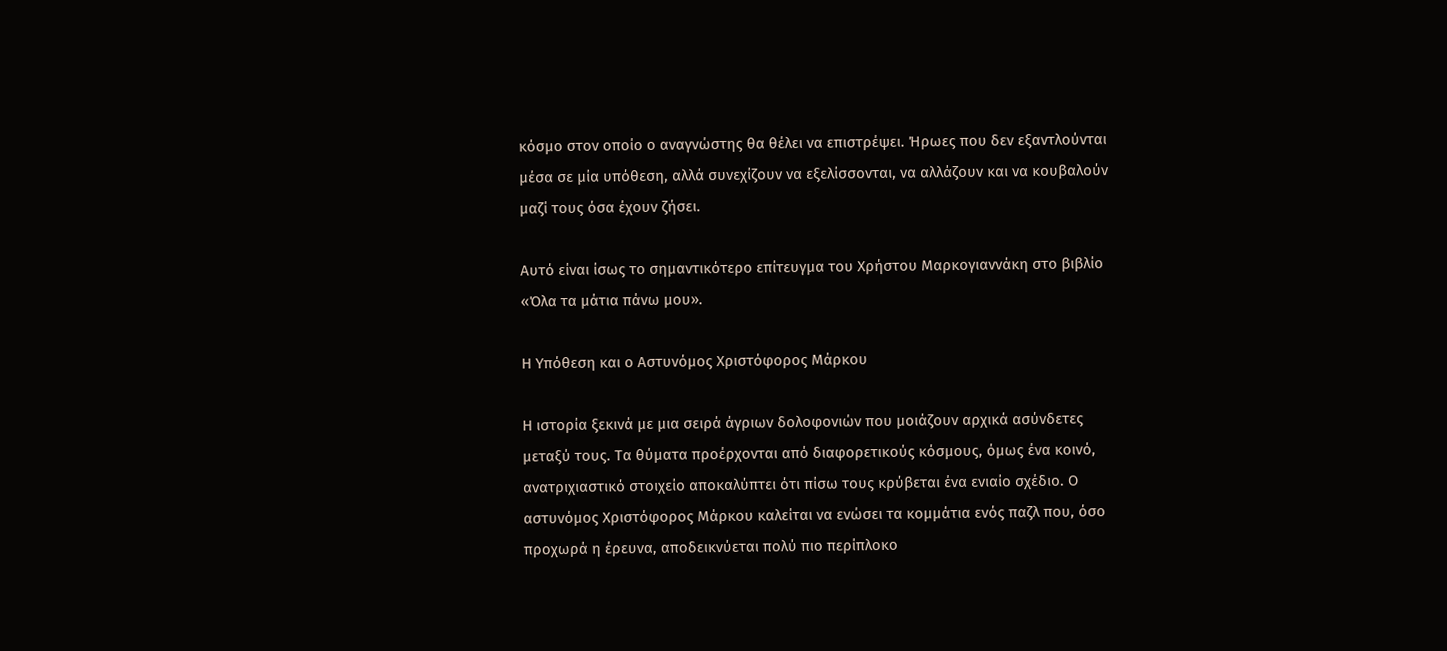κόσμο στον οποίο ο αναγνώστης θα θέλει να επιστρέψει. Ήρωες που δεν εξαντλούνται μέσα σε μία υπόθεση, αλλά συνεχίζουν να εξελίσσονται, να αλλάζουν και να κουβαλούν μαζί τους όσα έχουν ζήσει.

Αυτό είναι ίσως το σημαντικότερο επίτευγμα του Χρήστου Μαρκογιαννάκη στο βιβλίο «Όλα τα μάτια πάνω μου».

Η Υπόθεση και ο Αστυνόμος Χριστόφορος Μάρκου

Η ιστορία ξεκινά με μια σειρά άγριων δολοφονιών που μοιάζουν αρχικά ασύνδετες μεταξύ τους. Τα θύματα προέρχονται από διαφορετικούς κόσμους, όμως ένα κοινό, ανατριχιαστικό στοιχείο αποκαλύπτει ότι πίσω τους κρύβεται ένα ενιαίο σχέδιο. Ο αστυνόμος Χριστόφορος Μάρκου καλείται να ενώσει τα κομμάτια ενός παζλ που, όσο προχωρά η έρευνα, αποδεικνύεται πολύ πιο περίπλοκο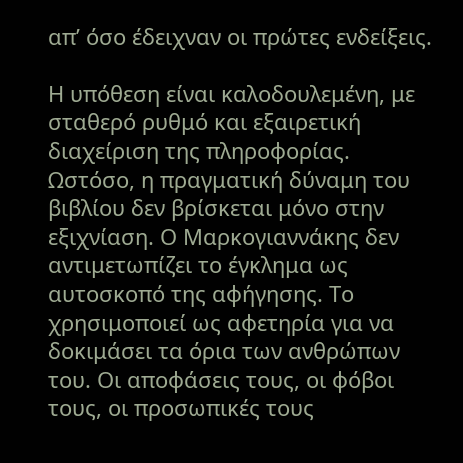απ’ όσο έδειχναν οι πρώτες ενδείξεις.

Η υπόθεση είναι καλοδουλεμένη, με σταθερό ρυθμό και εξαιρετική διαχείριση της πληροφορίας. Ωστόσο, η πραγματική δύναμη του βιβλίου δεν βρίσκεται μόνο στην εξιχνίαση. Ο Μαρκογιαννάκης δεν αντιμετωπίζει το έγκλημα ως αυτοσκοπό της αφήγησης. Το χρησιμοποιεί ως αφετηρία για να δοκιμάσει τα όρια των ανθρώπων του. Οι αποφάσεις τους, οι φόβοι τους, οι προσωπικές τους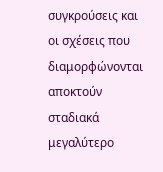συγκρούσεις και οι σχέσεις που διαμορφώνονται αποκτούν σταδιακά μεγαλύτερο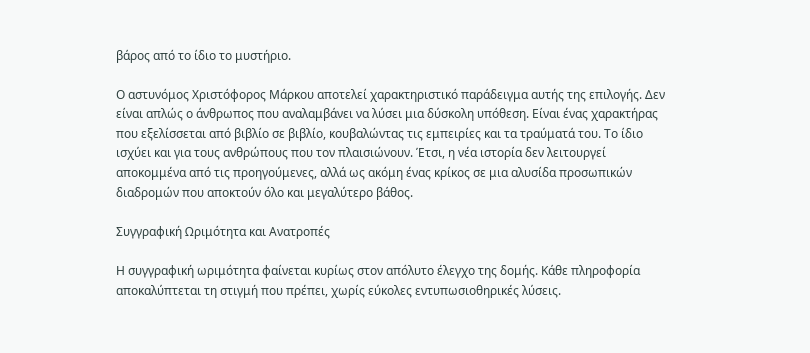βάρος από το ίδιο το μυστήριο.

Ο αστυνόμος Χριστόφορος Μάρκου αποτελεί χαρακτηριστικό παράδειγμα αυτής της επιλογής. Δεν είναι απλώς ο άνθρωπος που αναλαμβάνει να λύσει μια δύσκολη υπόθεση. Είναι ένας χαρακτήρας που εξελίσσεται από βιβλίο σε βιβλίο, κουβαλώντας τις εμπειρίες και τα τραύματά του. Το ίδιο ισχύει και για τους ανθρώπους που τον πλαισιώνουν. Έτσι, η νέα ιστορία δεν λειτουργεί αποκομμένα από τις προηγούμενες, αλλά ως ακόμη ένας κρίκος σε μια αλυσίδα προσωπικών διαδρομών που αποκτούν όλο και μεγαλύτερο βάθος.

Συγγραφική Ωριμότητα και Ανατροπές

Η συγγραφική ωριμότητα φαίνεται κυρίως στον απόλυτο έλεγχο της δομής. Κάθε πληροφορία αποκαλύπτεται τη στιγμή που πρέπει, χωρίς εύκολες εντυπωσιοθηρικές λύσεις.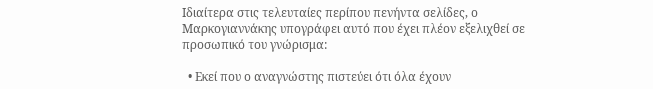Ιδιαίτερα στις τελευταίες περίπου πενήντα σελίδες, ο Μαρκογιαννάκης υπογράφει αυτό που έχει πλέον εξελιχθεί σε προσωπικό του γνώρισμα:

  • Εκεί που ο αναγνώστης πιστεύει ότι όλα έχουν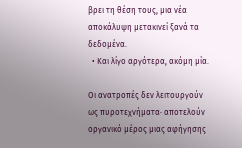βρει τη θέση τους, μια νέα αποκάλυψη μετακινεί ξανά τα δεδομένα.
  • Και λίγο αργότερα, ακόμη μία.

Οι ανατροπές δεν λειτουργούν ως πυροτεχνήματα· αποτελούν οργανικό μέρος μιας αφήγησης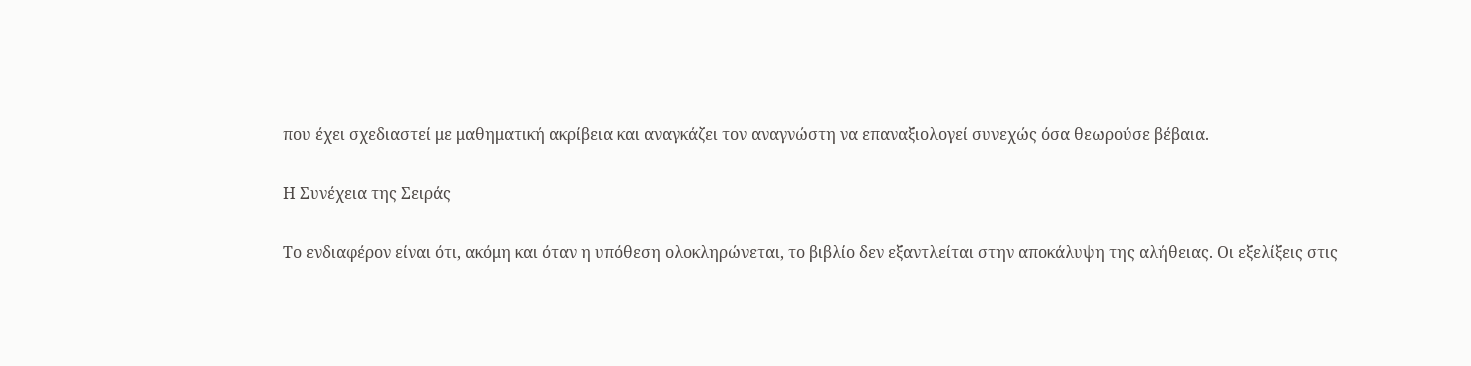που έχει σχεδιαστεί με μαθηματική ακρίβεια και αναγκάζει τον αναγνώστη να επαναξιολογεί συνεχώς όσα θεωρούσε βέβαια.

Η Συνέχεια της Σειράς

Το ενδιαφέρον είναι ότι, ακόμη και όταν η υπόθεση ολοκληρώνεται, το βιβλίο δεν εξαντλείται στην αποκάλυψη της αλήθειας. Οι εξελίξεις στις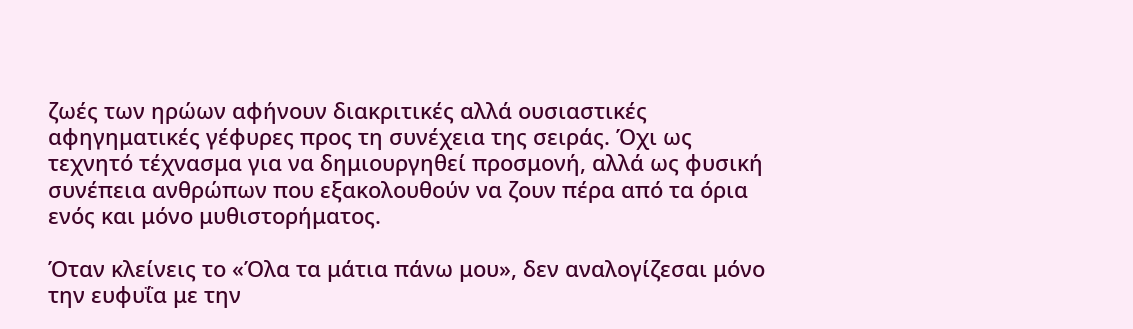ζωές των ηρώων αφήνουν διακριτικές αλλά ουσιαστικές αφηγηματικές γέφυρες προς τη συνέχεια της σειράς. Όχι ως τεχνητό τέχνασμα για να δημιουργηθεί προσμονή, αλλά ως φυσική συνέπεια ανθρώπων που εξακολουθούν να ζουν πέρα από τα όρια ενός και μόνο μυθιστορήματος.

Όταν κλείνεις το «Όλα τα μάτια πάνω μου», δεν αναλογίζεσαι μόνο την ευφυΐα με την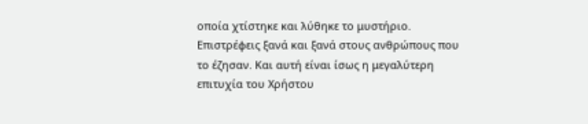οποία χτίστηκε και λύθηκε το μυστήριο. Επιστρέφεις ξανά και ξανά στους ανθρώπους που το έζησαν. Και αυτή είναι ίσως η μεγαλύτερη επιτυχία του Χρήστου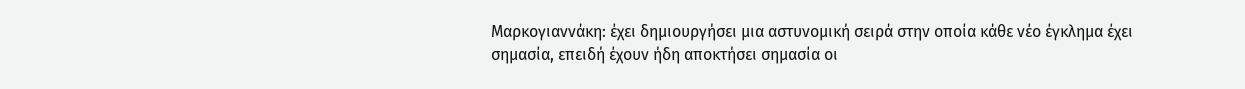Μαρκογιαννάκη: έχει δημιουργήσει μια αστυνομική σειρά στην οποία κάθε νέο έγκλημα έχει σημασία, επειδή έχουν ήδη αποκτήσει σημασία οι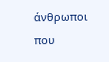άνθρωποι που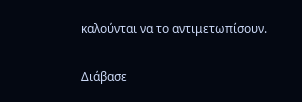καλούνται να το αντιμετωπίσουν.

Διάβασε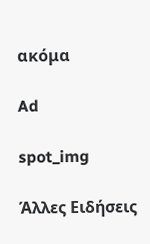ακόμα

Ad

spot_img

Άλλες Ειδήσεις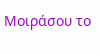Μοιράσου το